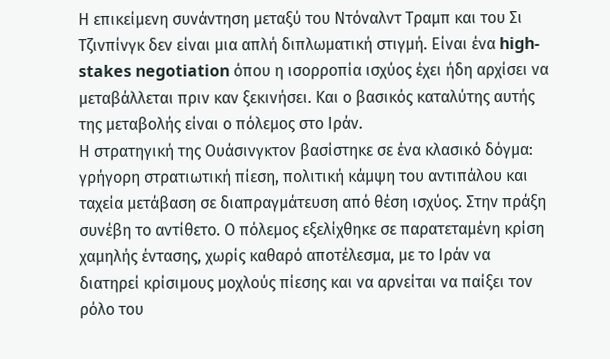Η επικείμενη συνάντηση μεταξύ του Ντόναλντ Τραμπ και του Σι Τζινπίνγκ δεν είναι μια απλή διπλωματική στιγμή. Είναι ένα high-stakes negotiation όπου η ισορροπία ισχύος έχει ήδη αρχίσει να μεταβάλλεται πριν καν ξεκινήσει. Και ο βασικός καταλύτης αυτής της μεταβολής είναι ο πόλεμος στο Ιράν.
Η στρατηγική της Ουάσινγκτον βασίστηκε σε ένα κλασικό δόγμα: γρήγορη στρατιωτική πίεση, πολιτική κάμψη του αντιπάλου και ταχεία μετάβαση σε διαπραγμάτευση από θέση ισχύος. Στην πράξη συνέβη το αντίθετο. Ο πόλεμος εξελίχθηκε σε παρατεταμένη κρίση χαμηλής έντασης, χωρίς καθαρό αποτέλεσμα, με το Ιράν να διατηρεί κρίσιμους μοχλούς πίεσης και να αρνείται να παίξει τον ρόλο του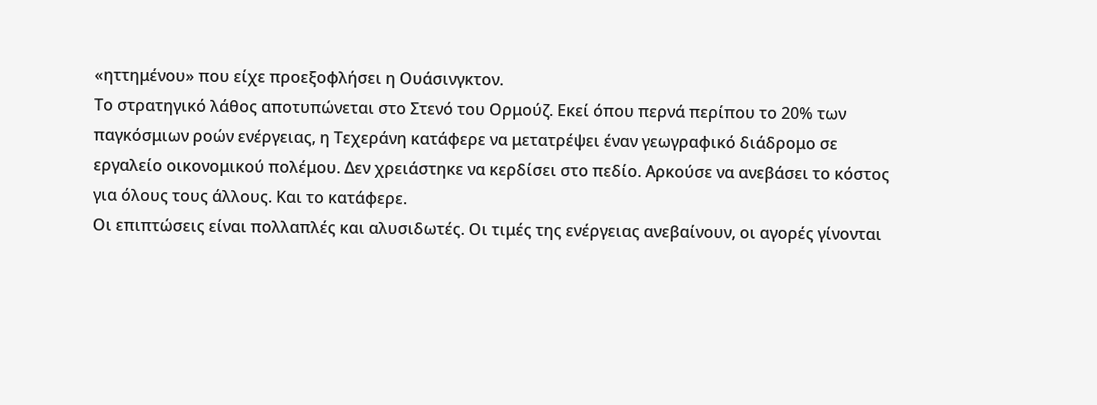«ηττημένου» που είχε προεξοφλήσει η Ουάσινγκτον.
Το στρατηγικό λάθος αποτυπώνεται στο Στενό του Ορμούζ. Εκεί όπου περνά περίπου το 20% των παγκόσμιων ροών ενέργειας, η Τεχεράνη κατάφερε να μετατρέψει έναν γεωγραφικό διάδρομο σε εργαλείο οικονομικού πολέμου. Δεν χρειάστηκε να κερδίσει στο πεδίο. Αρκούσε να ανεβάσει το κόστος για όλους τους άλλους. Και το κατάφερε.
Οι επιπτώσεις είναι πολλαπλές και αλυσιδωτές. Οι τιμές της ενέργειας ανεβαίνουν, οι αγορές γίνονται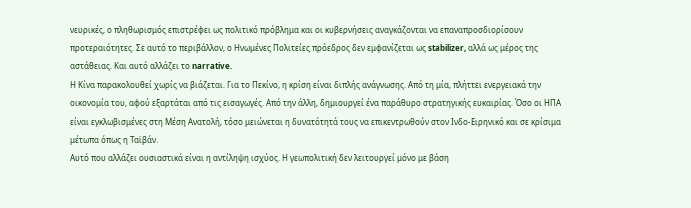νευρικές, ο πληθωρισμός επιστρέφει ως πολιτικό πρόβλημα και οι κυβερνήσεις αναγκάζονται να επαναπροσδιορίσουν προτεραιότητες. Σε αυτό το περιβάλλον, ο Ηνωμένες Πολιτείες πρόεδρος δεν εμφανίζεται ως stabilizer, αλλά ως μέρος της αστάθειας. Και αυτό αλλάζει το narrative.
Η Κίνα παρακολουθεί χωρίς να βιάζεται. Για το Πεκίνο, η κρίση είναι διπλής ανάγνωσης. Από τη μία, πλήττει ενεργειακά την οικονομία του, αφού εξαρτάται από τις εισαγωγές. Από την άλλη, δημιουργεί ένα παράθυρο στρατηγικής ευκαιρίας. Όσο οι ΗΠΑ είναι εγκλωβισμένες στη Μέση Ανατολή, τόσο μειώνεται η δυνατότητά τους να επικεντρωθούν στον Ινδο-Ειρηνικό και σε κρίσιμα μέτωπα όπως η Ταϊβάν.
Αυτό που αλλάζει ουσιαστικά είναι η αντίληψη ισχύος. Η γεωπολιτική δεν λειτουργεί μόνο με βάση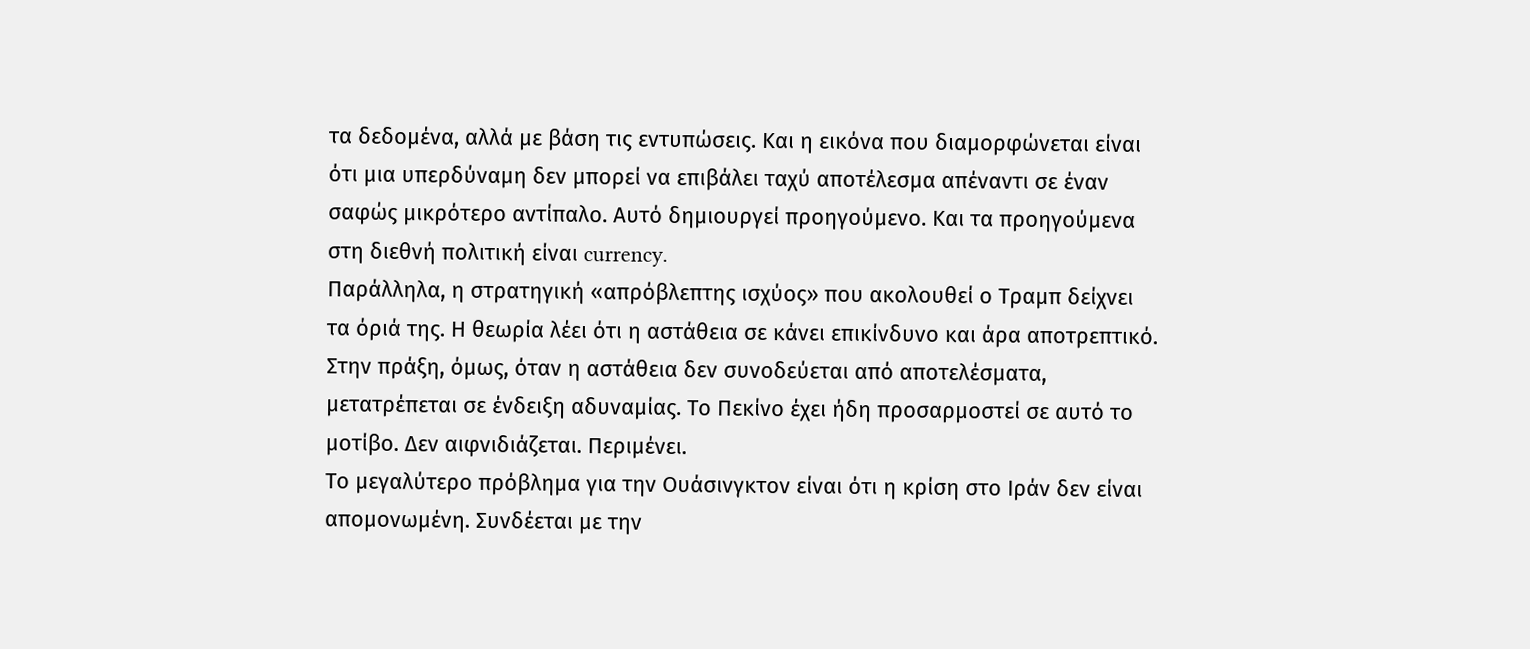τα δεδομένα, αλλά με βάση τις εντυπώσεις. Και η εικόνα που διαμορφώνεται είναι ότι μια υπερδύναμη δεν μπορεί να επιβάλει ταχύ αποτέλεσμα απέναντι σε έναν σαφώς μικρότερο αντίπαλο. Αυτό δημιουργεί προηγούμενο. Και τα προηγούμενα στη διεθνή πολιτική είναι currency.
Παράλληλα, η στρατηγική «απρόβλεπτης ισχύος» που ακολουθεί ο Τραμπ δείχνει τα όριά της. Η θεωρία λέει ότι η αστάθεια σε κάνει επικίνδυνο και άρα αποτρεπτικό. Στην πράξη, όμως, όταν η αστάθεια δεν συνοδεύεται από αποτελέσματα, μετατρέπεται σε ένδειξη αδυναμίας. Το Πεκίνο έχει ήδη προσαρμοστεί σε αυτό το μοτίβο. Δεν αιφνιδιάζεται. Περιμένει.
Το μεγαλύτερο πρόβλημα για την Ουάσινγκτον είναι ότι η κρίση στο Ιράν δεν είναι απομονωμένη. Συνδέεται με την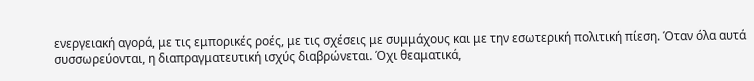ενεργειακή αγορά, με τις εμπορικές ροές, με τις σχέσεις με συμμάχους και με την εσωτερική πολιτική πίεση. Όταν όλα αυτά συσσωρεύονται, η διαπραγματευτική ισχύς διαβρώνεται. Όχι θεαματικά,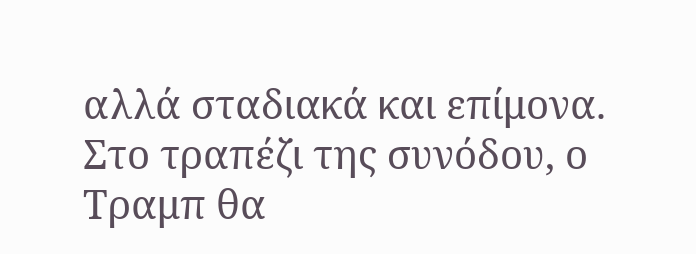αλλά σταδιακά και επίμονα.
Στο τραπέζι της συνόδου, ο Τραμπ θα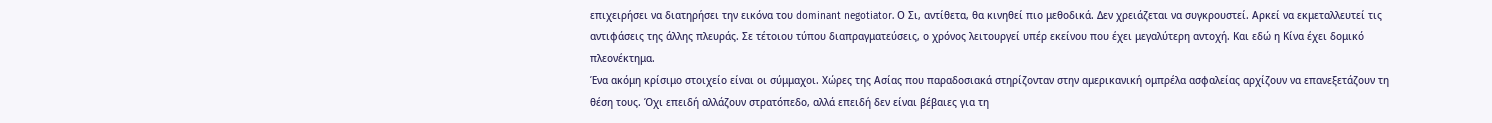επιχειρήσει να διατηρήσει την εικόνα του dominant negotiator. Ο Σι, αντίθετα, θα κινηθεί πιο μεθοδικά. Δεν χρειάζεται να συγκρουστεί. Αρκεί να εκμεταλλευτεί τις αντιφάσεις της άλλης πλευράς. Σε τέτοιου τύπου διαπραγματεύσεις, ο χρόνος λειτουργεί υπέρ εκείνου που έχει μεγαλύτερη αντοχή. Και εδώ η Κίνα έχει δομικό πλεονέκτημα.
Ένα ακόμη κρίσιμο στοιχείο είναι οι σύμμαχοι. Χώρες της Ασίας που παραδοσιακά στηρίζονταν στην αμερικανική ομπρέλα ασφαλείας αρχίζουν να επανεξετάζουν τη θέση τους. Όχι επειδή αλλάζουν στρατόπεδο, αλλά επειδή δεν είναι βέβαιες για τη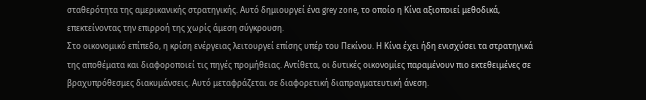σταθερότητα της αμερικανικής στρατηγικής. Αυτό δημιουργεί ένα grey zone, το οποίο η Κίνα αξιοποιεί μεθοδικά, επεκτείνοντας την επιρροή της χωρίς άμεση σύγκρουση.
Στο οικονομικό επίπεδο, η κρίση ενέργειας λειτουργεί επίσης υπέρ του Πεκίνου. Η Κίνα έχει ήδη ενισχύσει τα στρατηγικά της αποθέματα και διαφοροποιεί τις πηγές προμήθειας. Αντίθετα, οι δυτικές οικονομίες παραμένουν πιο εκτεθειμένες σε βραχυπρόθεσμες διακυμάνσεις. Αυτό μεταφράζεται σε διαφορετική διαπραγματευτική άνεση.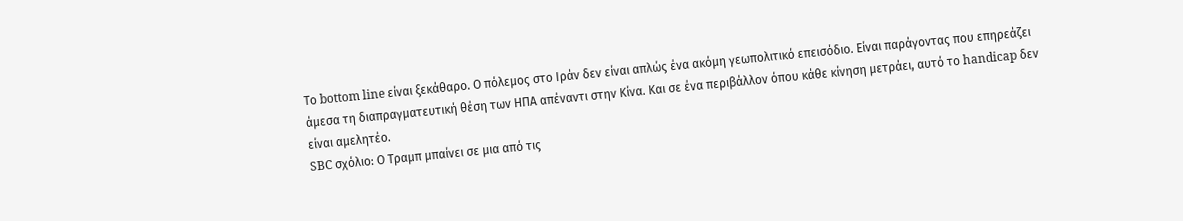Το bottom line είναι ξεκάθαρο. Ο πόλεμος στο Ιράν δεν είναι απλώς ένα ακόμη γεωπολιτικό επεισόδιο. Είναι παράγοντας που επηρεάζει άμεσα τη διαπραγματευτική θέση των ΗΠΑ απέναντι στην Κίνα. Και σε ένα περιβάλλον όπου κάθε κίνηση μετράει, αυτό το handicap δεν είναι αμελητέο.
SBC σχόλιο: Ο Τραμπ μπαίνει σε μια από τις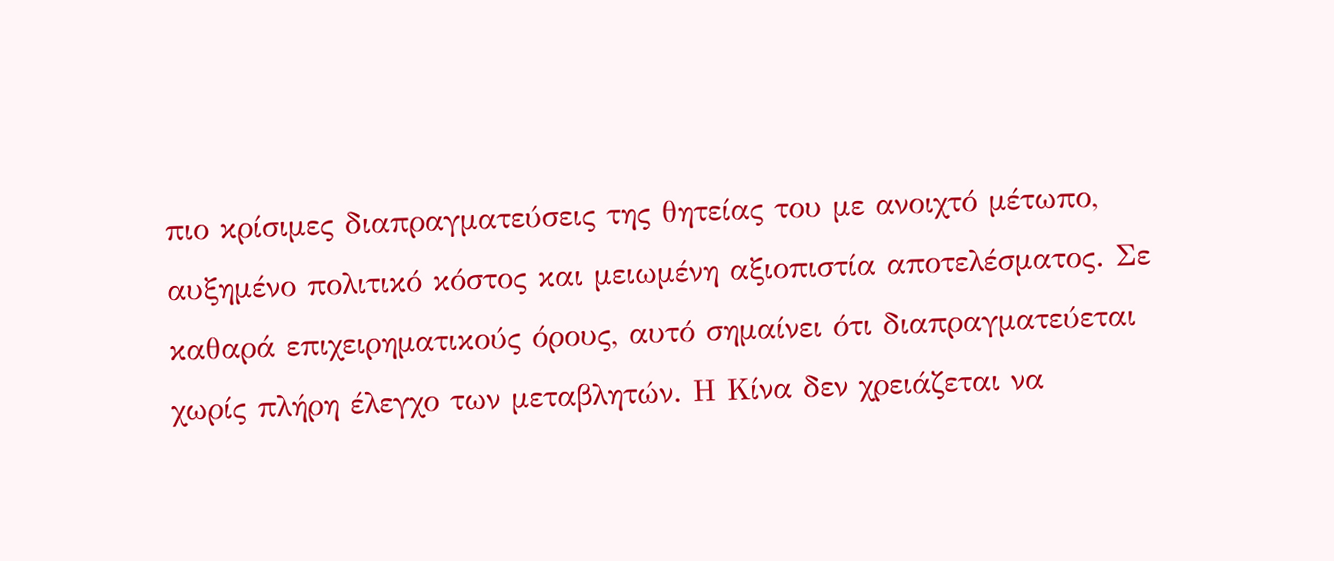πιο κρίσιμες διαπραγματεύσεις της θητείας του με ανοιχτό μέτωπο, αυξημένο πολιτικό κόστος και μειωμένη αξιοπιστία αποτελέσματος. Σε καθαρά επιχειρηματικούς όρους, αυτό σημαίνει ότι διαπραγματεύεται χωρίς πλήρη έλεγχο των μεταβλητών. Η Κίνα δεν χρειάζεται να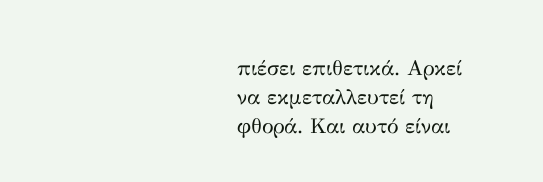πιέσει επιθετικά. Αρκεί να εκμεταλλευτεί τη φθορά. Και αυτό είναι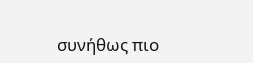συνήθως πιο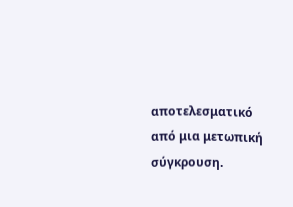αποτελεσματικό από μια μετωπική σύγκρουση.